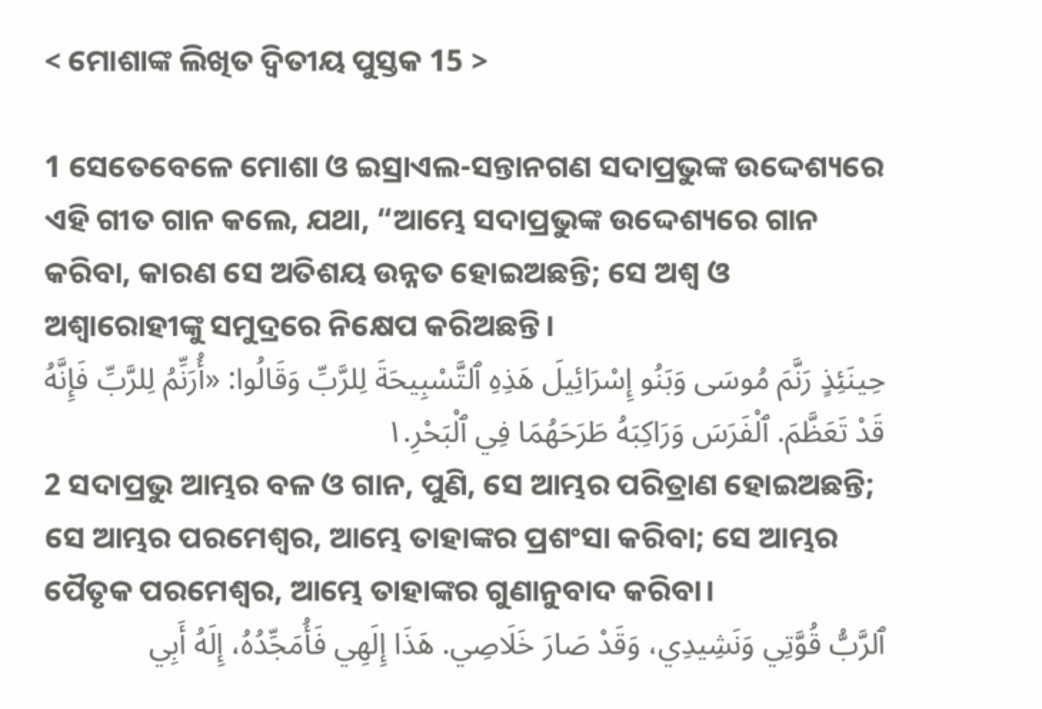< ମୋଶାଙ୍କ ଲିଖିତ ଦ୍ୱିତୀୟ ପୁସ୍ତକ 15 >

1 ସେତେବେଳେ ମୋଶା ଓ ଇସ୍ରାଏଲ-ସନ୍ତାନଗଣ ସଦାପ୍ରଭୁଙ୍କ ଉଦ୍ଦେଶ୍ୟରେ ଏହି ଗୀତ ଗାନ କଲେ, ଯଥା, “ଆମ୍ଭେ ସଦାପ୍ରଭୁଙ୍କ ଉଦ୍ଦେଶ୍ୟରେ ଗାନ କରିବା, କାରଣ ସେ ଅତିଶୟ ଉନ୍ନତ ହୋଇଅଛନ୍ତି; ସେ ଅଶ୍ୱ ଓ ଅଶ୍ୱାରୋହୀଙ୍କୁ ସମୁଦ୍ରରେ ନିକ୍ଷେପ କରିଅଛନ୍ତି।
حِينَئِذٍ رَنَّمَ مُوسَى وَبَنُو إِسْرَائِيلَ هَذِهِ ٱلتَّسْبِيحَةَ لِلرَّبِّ وَقَالُوا: «أُرَنِّمُ لِلرَّبِّ فَإِنَّهُ قَدْ تَعَظَّمَ. ٱلْفَرَسَ وَرَاكِبَهُ طَرَحَهُمَا فِي ٱلْبَحْرِ.١
2 ସଦାପ୍ରଭୁ ଆମ୍ଭର ବଳ ଓ ଗାନ, ପୁଣି, ସେ ଆମ୍ଭର ପରିତ୍ରାଣ ହୋଇଅଛନ୍ତି; ସେ ଆମ୍ଭର ପରମେଶ୍ୱର, ଆମ୍ଭେ ତାହାଙ୍କର ପ୍ରଶଂସା କରିବା; ସେ ଆମ୍ଭର ପୈତୃକ ପରମେଶ୍ୱର, ଆମ୍ଭେ ତାହାଙ୍କର ଗୁଣାନୁବାଦ କରିବା।
ٱلرَّبُّ قُوَّتِي وَنَشِيدِي، وَقَدْ صَارَ خَلَاصِي. هَذَا إِلَهِي فَأُمَجِّدُهُ، إِلَهُ أَبِي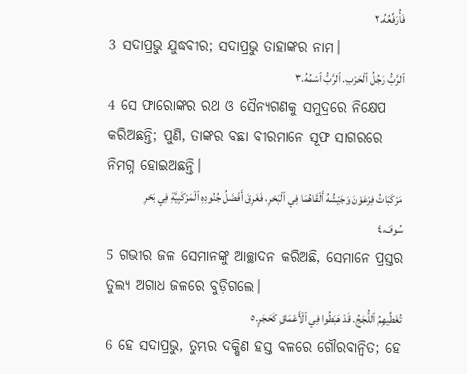فَأُرَفِّعُهُ.٢
3 ସଦାପ୍ରଭୁ ଯୁଦ୍ଧବୀର; ସଦାପ୍ରଭୁ ତାହାଙ୍କର ନାମ।
ٱلرَّبُّ رَجُلُ ٱلْحَرْبِ. ٱلرَّبُّ ٱسْمُهُ.٣
4 ସେ ଫାରୋଙ୍କର ରଥ ଓ ସୈନ୍ୟଗଣକୁ ସମୁଦ୍ରରେ ନିକ୍ଷେପ କରିଅଛନ୍ତି; ପୁଣି, ତାଙ୍କର ବଛା ବୀରମାନେ ସୂଫ ସାଗରରେ ନିମଗ୍ନ ହୋଇଅଛନ୍ତି।
مَرْكَبَاتُ فِرْعَوْنَ وَجَيْشُهُ أَلْقَاهُمَا فِي ٱلْبَحْرِ، فَغَرِقَ أَفْضَلُ جُنُودِهِ ٱلْمَرْكَبِيَّةِ فِي بَحْرِ سُوفَ،٤
5 ଗଭୀର ଜଳ ସେମାନଙ୍କୁ ଆଚ୍ଛାଦନ କରିଅଛି, ସେମାନେ ପ୍ରସ୍ତର ତୁଲ୍ୟ ଅଗାଧ ଜଳରେ ବୁଡ଼ିଗଲେ।
تُغَطِّيهِمُ ٱللُّجَجُ. قَدْ هَبَطُوا فِي ٱلْأَعْمَاقِ كَحَجَرٍ.٥
6 ହେ ସଦାପ୍ରଭୁ, ତୁମ୍ଭର ଦକ୍ଷିଣ ହସ୍ତ ବଳରେ ଗୌରବାନ୍ୱିତ; ହେ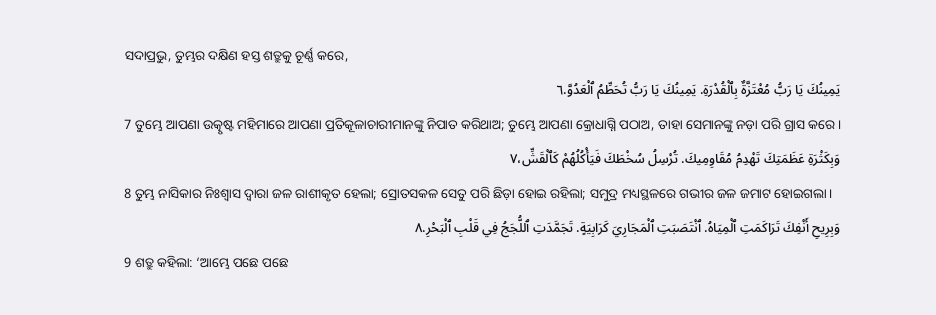ସଦାପ୍ରଭୁ, ତୁମ୍ଭର ଦକ୍ଷିଣ ହସ୍ତ ଶତ୍ରୁକୁ ଚୂର୍ଣ୍ଣ କରେ,
يَمِينُكَ يَا رَبُّ مُعْتَزَّةٌ بِٱلْقُدْرَةِ. يَمِينُكَ يَا رَبُّ تُحَطِّمُ ٱلْعَدُوَّ.٦
7 ତୁମ୍ଭେ ଆପଣା ଉତ୍କୃଷ୍ଟ ମହିମାରେ ଆପଣା ପ୍ରତିକୂଳାଚାରୀମାନଙ୍କୁ ନିପାତ କରିଥାଅ; ତୁମ୍ଭେ ଆପଣା କ୍ରୋଧାଗ୍ନି ପଠାଅ, ତାହା ସେମାନଙ୍କୁ ନଡ଼ା ପରି ଗ୍ରାସ କରେ।
وَبِكَثْرَةِ عَظَمَتِكَ تَهْدِمُ مُقَاوِمِيكَ. تُرْسِلُ سُخْطَكَ فَيَأْكُلُهُمْ كَٱلْقَشِّ،٧
8 ତୁମ୍ଭ ନାସିକାର ନିଃଶ୍ୱାସ ଦ୍ୱାରା ଜଳ ରାଶୀକୃତ ହେଲା; ସ୍ରୋତସକଳ ସେତୁ ପରି ଛିଡ଼ା ହୋଇ ରହିଲା; ସମୁଦ୍ର ମଧ୍ୟସ୍ଥଳରେ ଗଭୀର ଜଳ ଜମାଟ ହୋଇଗଲା।
وَبِرِيحِ أَنْفِكَ تَرَاكَمَتِ ٱلْمِيَاهُ. ٱنْتَصَبَتِ ٱلْمَجَارِيَ كَرَابِيَةٍ. تَجَمَّدَتِ ٱللُّجَجُ فِي قَلْبِ ٱلْبَحْرِ.٨
9 ଶତ୍ରୁ କହିଲା: ‘ଆମ୍ଭେ ପଛେ ପଛେ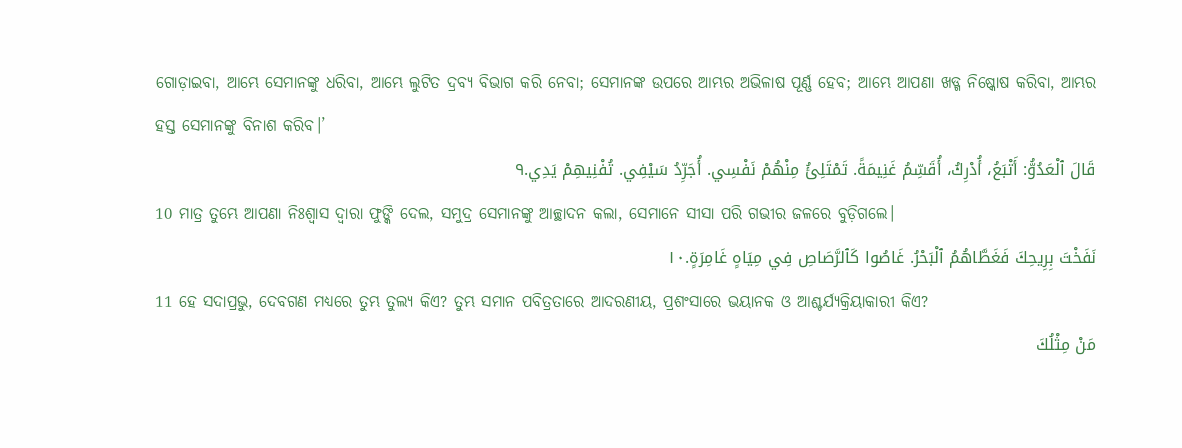ଗୋଡ଼ାଇବା, ଆମ୍ଭେ ସେମାନଙ୍କୁ ଧରିବା, ଆମ୍ଭେ ଲୁଟିତ ଦ୍ରବ୍ୟ ବିଭାଗ କରି ନେବା; ସେମାନଙ୍କ ଉପରେ ଆମ୍ଭର ଅଭିଳାଷ ପୂର୍ଣ୍ଣ ହେବ; ଆମ୍ଭେ ଆପଣା ଖଡ୍ଗ ନିଷ୍କୋଷ କରିବା, ଆମ୍ଭର ହସ୍ତ ସେମାନଙ୍କୁ ବିନାଶ କରିବ।’
قَالَ ٱلْعَدُوُّ: أَتْبَعُ، أُدْرِكُ، أُقَسِّمُ غَنِيمَةً. تَمْتَلِئُ مِنْهُمْ نَفْسِي. أُجَرِّدُ سَيْفِي. تُفْنِيهِمْ يَدِي.٩
10 ମାତ୍ର ତୁମ୍ଭେ ଆପଣା ନିଃଶ୍ୱାସ ଦ୍ୱାରା ଫୁଙ୍କି ଦେଲ, ସମୁଦ୍ର ସେମାନଙ୍କୁ ଆଚ୍ଛାଦନ କଲା, ସେମାନେ ସୀସା ପରି ଗଭୀର ଜଳରେ ବୁଡ଼ିଗଲେ।
نَفَخْتَ بِرِيحِكَ فَغَطَّاهُمُ ٱلْبَحْرُ. غَاصُوا كَٱلرَّصَاصِ فِي مِيَاهٍ غَامِرَةٍ.١٠
11 ହେ ସଦାପ୍ରଭୁ, ଦେବଗଣ ମଧ୍ୟରେ ତୁମ୍ଭ ତୁଲ୍ୟ କିଏ? ତୁମ୍ଭ ସମାନ ପବିତ୍ରତାରେ ଆଦରଣୀୟ, ପ୍ରଶଂସାରେ ଭୟାନକ ଓ ଆଶ୍ଚର୍ଯ୍ୟକ୍ରିୟାକାରୀ କିଏ?
مَنْ مِثْلُكَ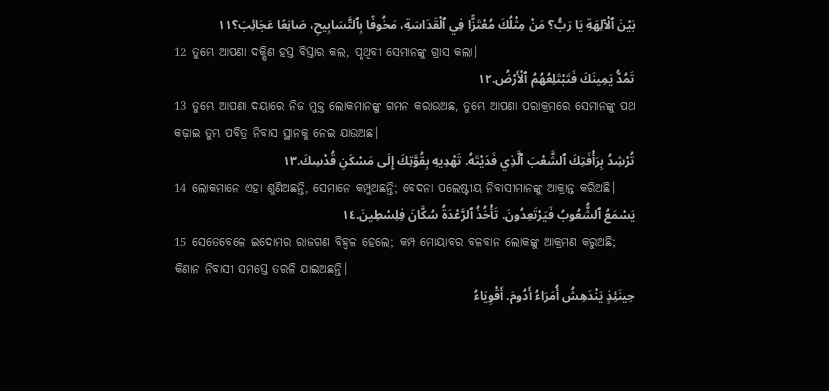بَيْنَ ٱلْآلِهَةِ يَا رَبُّ؟ مَنْ مِثْلُكَ مُعْتَزًّا فِي ٱلْقَدَاسَةِ، مَخُوفًا بِٱلتَّسَابِيحِ، صَانِعًا عَجَائِبَ؟١١
12 ତୁମ୍ଭେ ଆପଣା ଦକ୍ଷିଣ ହସ୍ତ ବିସ୍ତାର କଲ, ପୃଥିବୀ ସେମାନଙ୍କୁ ଗ୍ରାସ କଲା।
تَمُدُّ يَمِينَكَ فَتَبْتَلِعُهُمُ ٱلْأَرْضُ.١٢
13 ତୁମ୍ଭେ ଆପଣା ଦୟାରେ ନିଜ ମୁକ୍ତ ଲୋକମାନଙ୍କୁ ଗମନ କରାଉଅଛ, ତୁମ୍ଭେ ଆପଣା ପରାକ୍ରମରେ ସେମାନଙ୍କୁ ପଥ କଢ଼ାଇ ତୁମ୍ଭ ପବିତ୍ର ନିବାସ ସ୍ଥାନକୁ ନେଇ ଯାଉଅଛ।
تُرْشِدُ بِرَأْفَتِكَ ٱلشَّعْبَ ٱلَّذِي فَدَيْتَهُ. تَهْدِيهِ بِقُوَّتِكَ إِلَى مَسْكَنِ قُدْسِكَ.١٣
14 ଲୋକମାନେ ଏହା ଶୁଣିଅଛନ୍ତି, ସେମାନେ କମ୍ପୁଅଛନ୍ତି; ବେଦନା ପଲେଷ୍ଟୀୟ ନିବାସୀମାନଙ୍କୁ ଆକ୍ରାନ୍ତ କରିଅଛି।
يَسْمَعُ ٱلشُّعُوبُ فَيَرْتَعِدُونَ. تَأْخُذُ ٱلرَّعْدَةُ سُكَّانَ فِلِسْطِينَ.١٤
15 ସେତେବେଳେ ଇଦୋମର ରାଜଗଣ ବିହ୍ୱଳ ହେଲେ; କମ୍ପ ମୋୟାବର ବଳବାନ ଲୋକଙ୍କୁ ଆକ୍ରମଣ କରୁଅଛି; କିଣାନ ନିବାସୀ ସମସ୍ତେ ତରଳି ଯାଇଅଛନ୍ତି।
حِينَئِذٍ يَنْدَهِشُ أُمَرَاءُ أَدُومَ. أَقْوِيَاءُ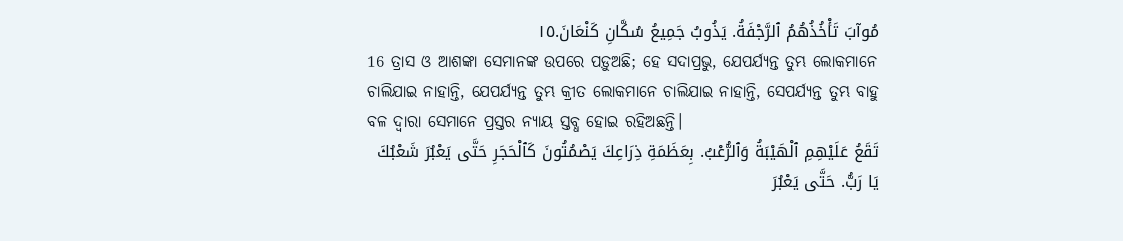مُوآبَ تَأْخُذُهُمُ ٱلرَّجْفَةُ. يَذُوبُ جَمِيعُ سُكَّانِ كَنْعَانَ.١٥
16 ତ୍ରାସ ଓ ଆଶଙ୍କା ସେମାନଙ୍କ ଉପରେ ପଡ଼ୁଅଛି; ହେ ସଦାପ୍ରଭୁ, ଯେପର୍ଯ୍ୟନ୍ତ ତୁମ୍ଭ ଲୋକମାନେ ଚାଲିଯାଇ ନାହାନ୍ତି, ଯେପର୍ଯ୍ୟନ୍ତ ତୁମ୍ଭ କ୍ରୀତ ଲୋକମାନେ ଚାଲିଯାଇ ନାହାନ୍ତି, ସେପର୍ଯ୍ୟନ୍ତ ତୁମ୍ଭ ବାହୁ ବଳ ଦ୍ୱାରା ସେମାନେ ପ୍ରସ୍ତର ନ୍ୟାୟ ସ୍ତବ୍ଧ ହୋଇ ରହିଅଛନ୍ତି।
تَقَعُ عَلَيْهِمِ ٱلْهَيْبَةُ وَٱلرُّعْبُ. بِعَظَمَةِ ذِرَاعِكَ يَصْمُتُونَ كَٱلْحَجَرِ حَتَّى يَعْبُرَ شَعْبُكَ يَا رَبُّ. حَتَّى يَعْبُرَ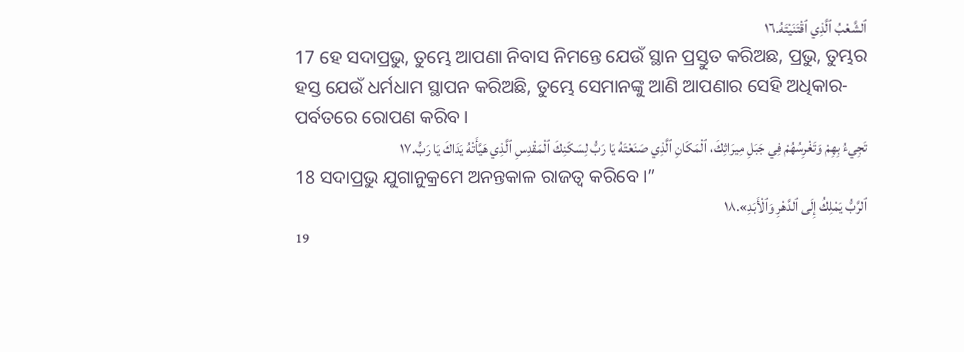ٱلشَّعْبُ ٱلَّذِي ٱقْتَنَيْتَهُ.١٦
17 ହେ ସଦାପ୍ରଭୁ, ତୁମ୍ଭେ ଆପଣା ନିବାସ ନିମନ୍ତେ ଯେଉଁ ସ୍ଥାନ ପ୍ରସ୍ତୁତ କରିଅଛ, ପ୍ରଭୁ, ତୁମ୍ଭର ହସ୍ତ ଯେଉଁ ଧର୍ମଧାମ ସ୍ଥାପନ କରିଅଛି, ତୁମ୍ଭେ ସେମାନଙ୍କୁ ଆଣି ଆପଣାର ସେହି ଅଧିକାର-ପର୍ବତରେ ରୋପଣ କରିବ।
تَجِيءُ بِهِمْ وَتَغْرِسُهُمْ فِي جَبَلِ مِيرَاثِكَ، ٱلْمَكَانِ ٱلَّذِي صَنَعْتَهُ يَا رَبُّ لِسَكَنِكَ ٱلْمَقْدِسِ ٱلَّذِي هَيَّأَتْهُ يَدَاكَ يَا رَبُّ.١٧
18 ସଦାପ୍ରଭୁ ଯୁଗାନୁକ୍ରମେ ଅନନ୍ତକାଳ ରାଜତ୍ୱ କରିବେ।”
ٱلرَّبُّ يَمْلِكُ إِلَى ٱلدَّهْرِ وَٱلْأَبَدِ».١٨
19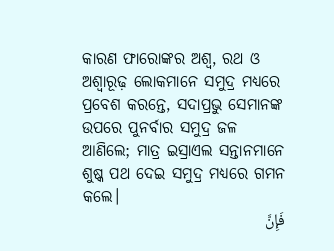କାରଣ ଫାରୋଙ୍କର ଅଶ୍ୱ, ରଥ ଓ ଅଶ୍ୱାରୂଢ଼ ଲୋକମାନେ ସମୁଦ୍ର ମଧ୍ୟରେ ପ୍ରବେଶ କରନ୍ତେ, ସଦାପ୍ରଭୁ ସେମାନଙ୍କ ଉପରେ ପୁନର୍ବାର ସମୁଦ୍ର ଜଳ ଆଣିଲେ; ମାତ୍ର ଇସ୍ରାଏଲ ସନ୍ତାନମାନେ ଶୁଷ୍କ ପଥ ଦେଇ ସମୁଦ୍ର ମଧ୍ୟରେ ଗମନ କଲେ।
فَإِنَّ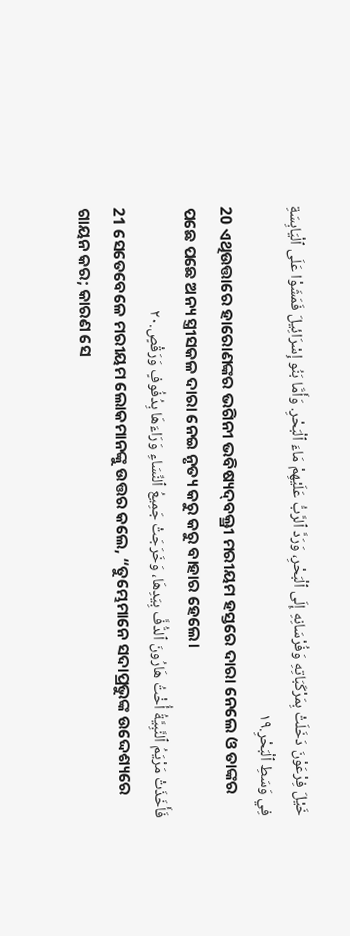خَيْلَ فِرْعَوْنَ دَخَلَتْ بِمَرْكَبَاتِهِ وَفُرْسَانِهِ إِلَى ٱلْبَحْرِ، وَرَدَّ ٱلرَّبُّ عَلَيْهِمْ مَاءَ ٱلْبَحْرِ. وَأَمَّا بَنُو إِسْرَائِيلَ فَمَشَوْا عَلَى ٱلْيَابِسَةِ فِي وَسَطِ ٱلْبَحْرِ.١٩
20 ଏଥିଉତ୍ତାରେ ହାରୋଣଙ୍କର ଭଗିନୀ ଭବିଷ୍ୟଦ୍‍ବକ୍ତ୍ରୀ ମରୀୟମ ହସ୍ତରେ ଦାରା ନେଲେ ଓ ତାଙ୍କର ପଛେ ପଛେ ଅନ୍ୟ ସ୍ତ୍ରୀସକଳ ଦାରା ନେଇ ନୃତ୍ୟ କରୁ କରୁ ବାହାର ହେଲେ।
فَأَخَذَتْ مَرْيَمُ ٱلنَّبِيَّةُ أُخْتُ هَارُونَ ٱلدُّفَّ بِيَدِهَا، وَخَرَجَتْ جَمِيعُ ٱلنِّسَاءِ وَرَاءَهَا بِدُفُوفٍ وَرَقْصٍ.٢٠
21 ସେତେବେଳେ ମରୀୟମ ଲୋକମାନଙ୍କୁ ଉତ୍ତର କଲେ, “ତୁମ୍ଭେମାନେ ସଦାପ୍ରଭୁଙ୍କ ଉଦ୍ଦେଶ୍ୟରେ ଗାୟନ କର; କାରଣ ସେ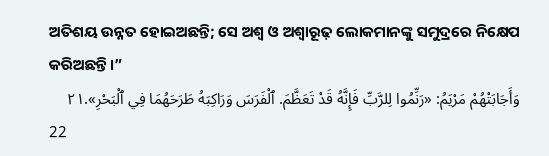ଅତିଶୟ ଉନ୍ନତ ହୋଇଅଛନ୍ତି; ସେ ଅଶ୍ୱ ଓ ଅଶ୍ୱାରୂଢ଼ ଲୋକମାନଙ୍କୁ ସମୁଦ୍ରରେ ନିକ୍ଷେପ କରିଅଛନ୍ତି।”
وَأَجَابَتْهُمْ مَرْيَمُ: «رَنِّمُوا لِلرَّبِّ فَإِنَّهُ قَدْ تَعَظَّمَ. ٱلْفَرَسَ وَرَاكِبَهُ طَرَحَهُمَا فِي ٱلْبَحْرِ».٢١
22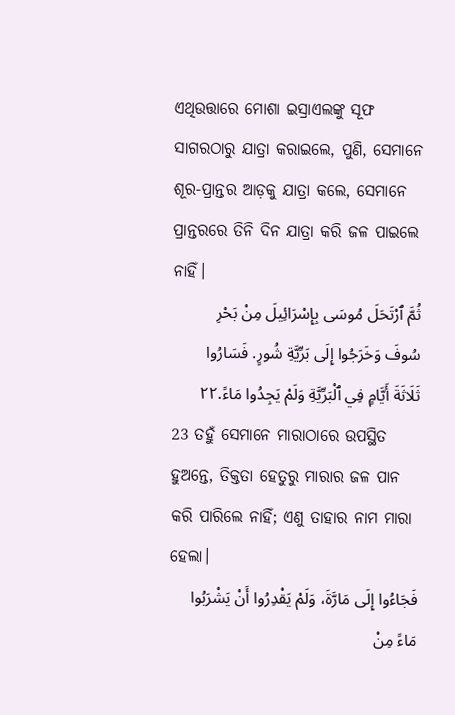ଏଥିଉତ୍ତାରେ ମୋଶା ଇସ୍ରାଏଲଙ୍କୁ ସୂଫ ସାଗରଠାରୁ ଯାତ୍ରା କରାଇଲେ, ପୁଣି, ସେମାନେ ଶୂର-ପ୍ରାନ୍ତର ଆଡ଼କୁ ଯାତ୍ରା କଲେ, ସେମାନେ ପ୍ରାନ୍ତରରେ ତିନି ଦିନ ଯାତ୍ରା କରି ଜଳ ପାଇଲେ ନାହିଁ।
ثُمَّ ٱرْتَحَلَ مُوسَى بِإِسْرَائِيلَ مِنْ بَحْرِ سُوفَ وَخَرَجُوا إِلَى بَرِّيَّةِ شُورٍ. فَسَارُوا ثَلَاثَةَ أَيَّامٍ فِي ٱلْبَرِّيَّةِ وَلَمْ يَجِدُوا مَاءً.٢٢
23 ତହୁଁ ସେମାନେ ମାରାଠାରେ ଉପସ୍ଥିତ ହୁଅନ୍ତେ, ତିକ୍ତତା ହେତୁରୁ ମାରାର ଜଳ ପାନ କରି ପାରିଲେ ନାହିଁ; ଏଣୁ ତାହାର ନାମ ମାରା ହେଲା।
فَجَاءُوا إِلَى مَارَّةَ، وَلَمْ يَقْدِرُوا أَنْ يَشْرَبُوا مَاءً مِنْ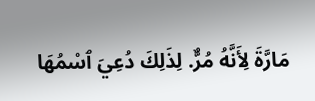مَارَّةَ لِأَنَّهُ مُرٌّ. لِذَلِكَ دُعِيَ ٱسْمُهَا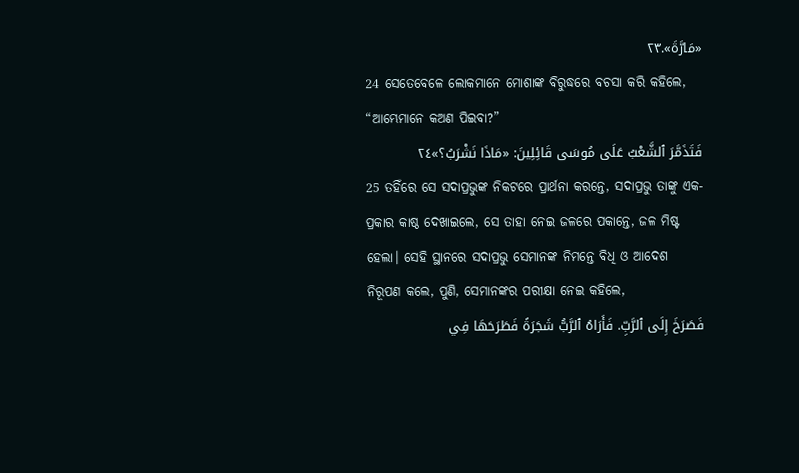«مَارَّةَ».٢٣
24 ସେତେବେଳେ ଲୋକମାନେ ମୋଶାଙ୍କ ବିରୁଦ୍ଧରେ ବଚସା କରି କହିଲେ, “ଆମ୍ଭେମାନେ କଅଣ ପିଇବା?”
فَتَذَمَّرَ ٱلشَّعْبُ عَلَى مُوسَى قَائِلِينَ: «مَاذَا نَشْرَبُ؟»٢٤
25 ତହିଁରେ ସେ ସଦାପ୍ରଭୁଙ୍କ ନିକଟରେ ପ୍ରାର୍ଥନା କରନ୍ତେ, ସଦାପ୍ରଭୁ ତାଙ୍କୁ ଏକ-ପ୍ରକାର କାଷ୍ଠ ଦେଖାଇଲେ, ସେ ତାହା ନେଇ ଜଳରେ ପକାନ୍ତେ, ଜଳ ମିଷ୍ଟ ହେଲା। ସେହି ସ୍ଥାନରେ ସଦାପ୍ରଭୁ ସେମାନଙ୍କ ନିମନ୍ତେ ବିଧି ଓ ଆଦେଶ ନିରୂପଣ କଲେ, ପୁଣି, ସେମାନଙ୍କର ପରୀକ୍ଷା ନେଇ କହିଲେ,
فَصَرَخَ إِلَى ٱلرَّبِّ. فَأَرَاهُ ٱلرَّبُّ شَجَرَةً فَطَرَحَهَا فِي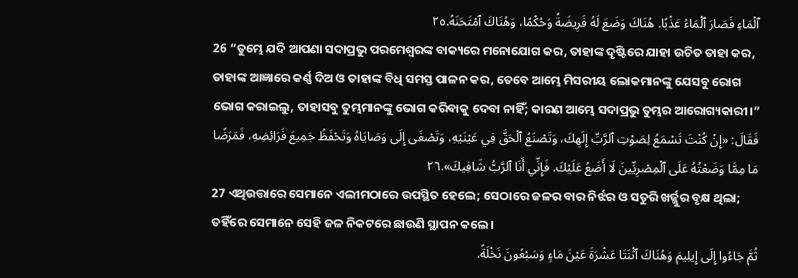ٱلْمَاءِ فَصَارَ ٱلْمَاءُ عَذْبًا. هُنَاكَ وَضَعَ لَهُ فَرِيضَةً وَحُكْمًا، وَهُنَاكَ ٱمْتَحَنَهُ.٢٥
26 “ତୁମ୍ଭେ ଯଦି ଆପଣା ସଦାପ୍ରଭୁ ପରମେଶ୍ୱରଙ୍କ ବାକ୍ୟରେ ମନୋଯୋଗ କର, ତାହାଙ୍କ ଦୃଷ୍ଟିରେ ଯାହା ଉଚିତ ତାହା କର, ତାହାଙ୍କ ଆଜ୍ଞାରେ କର୍ଣ୍ଣ ଦିଅ ଓ ତାହାଙ୍କ ବିଧି ସମସ୍ତ ପାଳନ କର, ତେବେ ଆମ୍ଭେ ମିସରୀୟ ଲୋକମାନଙ୍କୁ ଯେସବୁ ରୋଗ ଭୋଗ କରାଇଲୁ, ତାହାସବୁ ତୁମ୍ଭମାନଙ୍କୁ ଭୋଗ କରିବାକୁ ଦେବା ନାହିଁ; କାରଣ ଆମ୍ଭେ ସଦାପ୍ରଭୁ ତୁମ୍ଭର ଆରୋଗ୍ୟକାରୀ।”
فَقَالَ: «إِنْ كُنْتَ تَسْمَعُ لِصَوْتِ ٱلرَّبِّ إِلَهِكَ، وَتَصْنَعُ ٱلْحَقَّ فِي عَيْنَيْهِ، وَتَصْغَى إِلَى وَصَايَاهُ وَتَحْفَظُ جَمِيعَ فَرَائِضِهِ، فَمَرَضًا مَا مِمَّا وَضَعْتُهُ عَلَى ٱلْمِصْرِيِّينَ لَا أَضَعُ عَلَيْكَ. فَإِنِّي أَنَا ٱلرَّبُّ شَافِيكَ».٢٦
27 ଏଥିଉତ୍ତାରେ ସେମାନେ ଏଲୀମଠାରେ ଉପସ୍ଥିତ ହେଲେ; ସେଠାରେ ଜଳର ବାର ନିର୍ଝର ଓ ସତୁରି ଖର୍ଜ୍ଜୁର ବୃକ୍ଷ ଥିଲା; ତହିଁରେ ସେମାନେ ସେହି ଜଳ ନିକଟରେ ଛାଉଣି ସ୍ଥାପନ କଲେ।
ثُمَّ جَاءُوا إِلَى إِيلِيمَ وَهُنَاكَ ٱثْنَتَا عَشْرَةَ عَيْنَ مَاءٍ وَسَبْعُونَ نَخْلَةً.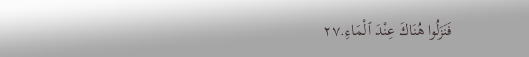فَنَزَلُوا هُنَاكَ عِنْدَ ٱلْمَاءِ.٢٧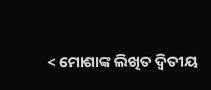< ମୋଶାଙ୍କ ଲିଖିତ ଦ୍ୱିତୀୟ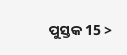ପୁସ୍ତକ 15 >